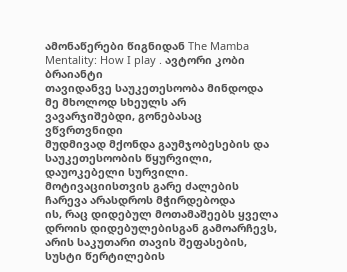ამონაწერები წიგნიდან The Mamba Mentality: How I play . ავტორი კობი ბრაიანტი
თავიდანვე საუკეთესოობა მინდოდა
მე მხოლოდ სხეულს არ ვავარჯიშებდი, გონებასაც ვწვრთვნიდი
მუდმივად მქონდა გაუმჯობესების და საუკეთესოობის წყურვილი, დაუოკებელი სურვილი. მოტივაციისთვის გარე ძალების ჩარევა არასდროს მჭირდებოდა
ის, რაც დიდებულ მოთამაშეებს ყველა დროის დიდებულებისგან გამოარჩევს, არის საკუთარი თავის შეფასების, სუსტი წერტილების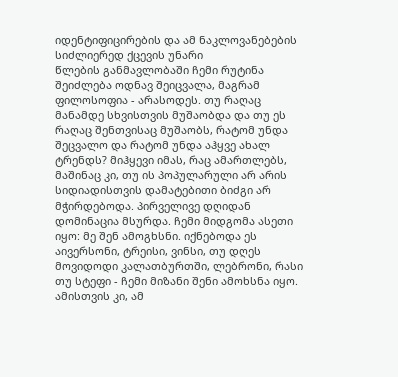იდენტიფიცირების და ამ ნაკლოვანებების სიძლიერედ ქცევის უნარი
წლების განმავლობაში ჩემი რუტინა შეიძლება ოდნავ შეიცვალა, მაგრამ ფილოსოფია - არასოდეს. თუ რაღაც მანამდე სხვისთვის მუშაობდა და თუ ეს რაღაც შენთვისაც მუშაობს, რატომ უნდა შეცვალო და რატომ უნდა აჰყვე ახალ ტრენდს? მიჰყევი იმას, რაც ამართლებს, მაშინაც კი, თუ ის პოპულარული არ არის
სიდიადისთვის დამატებითი ბიძგი არ მჭირდებოდა. პირველივე დღიდან დომინაცია მსურდა. ჩემი მიდგომა ასეთი იყო: მე შენ ამოგხსნი. იქნებოდა ეს აივერსონი, ტრეისი, ვინსი, თუ დღეს მოვიდოდი კალათბურთში, ლებრონი, რასი თუ სტეფი - ჩემი მიზანი შენი ამოხსნა იყო. ამისთვის კი, ამ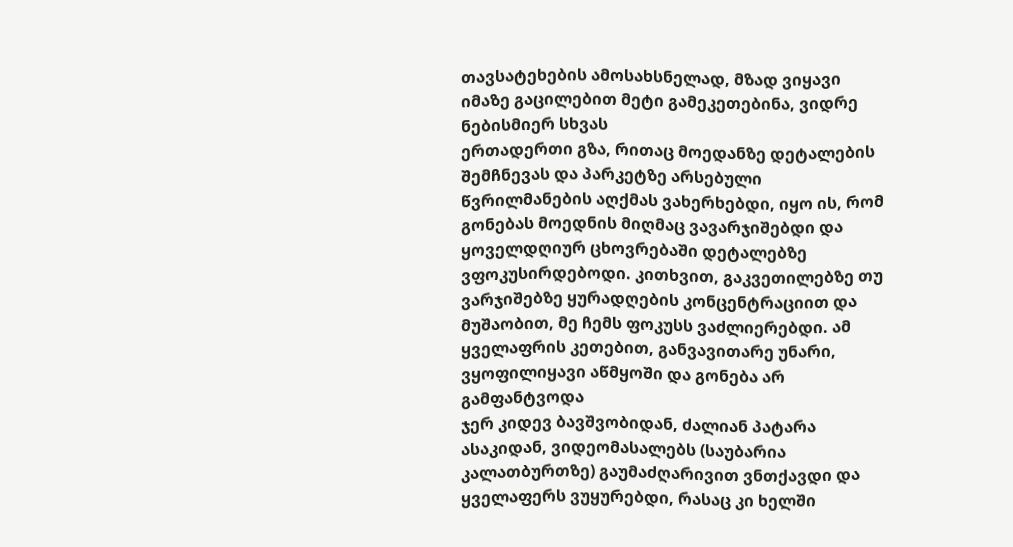თავსატეხების ამოსახსნელად, მზად ვიყავი იმაზე გაცილებით მეტი გამეკეთებინა, ვიდრე ნებისმიერ სხვას
ერთადერთი გზა, რითაც მოედანზე დეტალების შემჩნევას და პარკეტზე არსებული წვრილმანების აღქმას ვახერხებდი, იყო ის, რომ გონებას მოედნის მიღმაც ვავარჯიშებდი და ყოველდღიურ ცხოვრებაში დეტალებზე ვფოკუსირდებოდი. კითხვით, გაკვეთილებზე თუ ვარჯიშებზე ყურადღების კონცენტრაციით და მუშაობით, მე ჩემს ფოკუსს ვაძლიერებდი. ამ ყველაფრის კეთებით, განვავითარე უნარი, ვყოფილიყავი აწმყოში და გონება არ გამფანტვოდა
ჯერ კიდევ ბავშვობიდან, ძალიან პატარა ასაკიდან, ვიდეომასალებს (საუბარია კალათბურთზე) გაუმაძღარივით ვნთქავდი და ყველაფერს ვუყურებდი, რასაც კი ხელში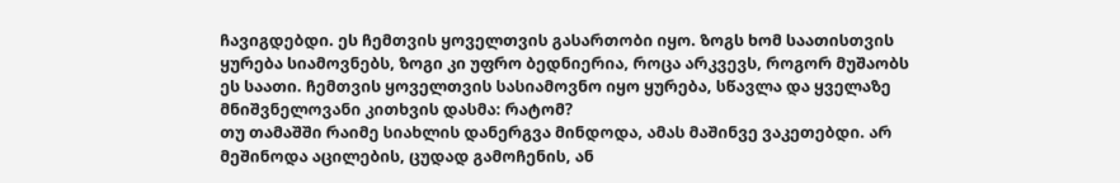ჩავიგდებდი. ეს ჩემთვის ყოველთვის გასართობი იყო. ზოგს ხომ საათისთვის ყურება სიამოვნებს, ზოგი კი უფრო ბედნიერია, როცა არკვევს, როგორ მუშაობს ეს საათი. ჩემთვის ყოველთვის სასიამოვნო იყო ყურება, სწავლა და ყველაზე მნიშვნელოვანი კითხვის დასმა: რატომ?
თუ თამაშში რაიმე სიახლის დანერგვა მინდოდა, ამას მაშინვე ვაკეთებდი. არ მეშინოდა აცილების, ცუდად გამოჩენის, ან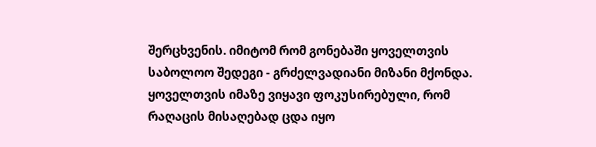შერცხვენის. იმიტომ რომ გონებაში ყოველთვის საბოლოო შედეგი - გრძელვადიანი მიზანი მქონდა. ყოველთვის იმაზე ვიყავი ფოკუსირებული, რომ რაღაცის მისაღებად ცდა იყო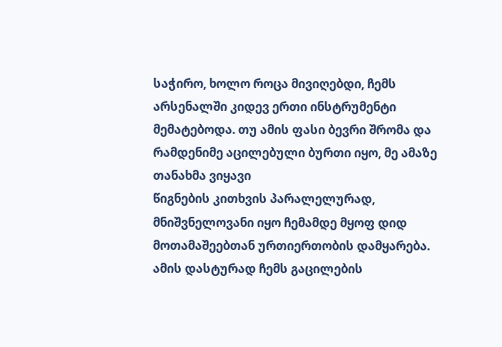საჭირო, ხოლო როცა მივიღებდი, ჩემს არსენალში კიდევ ერთი ინსტრუმენტი მემატებოდა. თუ ამის ფასი ბევრი შრომა და რამდენიმე აცილებული ბურთი იყო, მე ამაზე თანახმა ვიყავი
წიგნების კითხვის პარალელურად, მნიშვნელოვანი იყო ჩემამდე მყოფ დიდ მოთამაშეებთან ურთიერთობის დამყარება. ამის დასტურად ჩემს გაცილების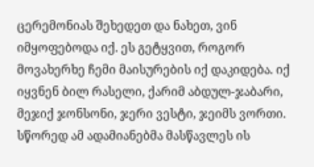ცერემონიას შეხედეთ და ნახეთ, ვინ იმყოფებოდა იქ. ეს გეტყვით, როგორ მოვახერხე ჩემი მაისურების იქ დაკიდება. იქ იყვნენ ბილ რასელი, ქარიმ აბდულ-ჯაბარი, მეჯიქ ჯონსონი, ჯერი ვესტი, ჯეიმს ვორთი. სწორედ ამ ადამიანებმა მასწავლეს ის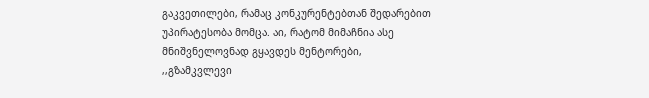გაკვეთილები, რამაც კონკურენტებთან შედარებით უპირატესობა მომცა. აი, რატომ მიმაჩნია ასე მნიშვნელოვნად გყავდეს მენტორები, ,,გზამკვლევი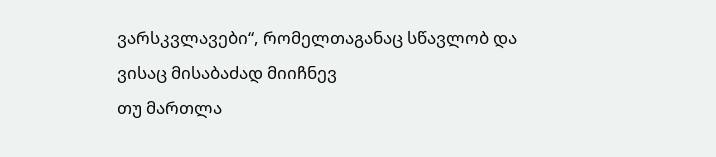ვარსკვლავები“, რომელთაგანაც სწავლობ და ვისაც მისაბაძად მიიჩნევ
თუ მართლა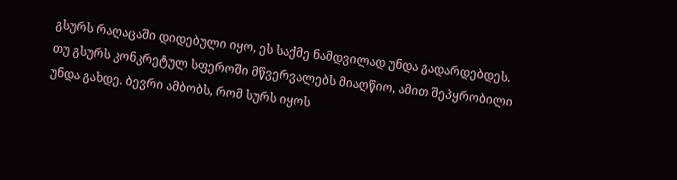გსურს რაღაცაში დიდებული იყო, ეს საქმე ნამდვილად უნდა გადარდებდეს. თუ გსურს კონკრეტულ სფეროში მწვერვალებს მიაღწიო, ამით შეპყრობილი უნდა გახდე. ბევრი ამბობს, რომ სურს იყოს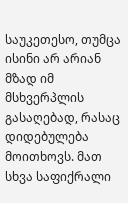საუკეთესო, თუმცა ისინი არ არიან მზად იმ მსხვერპლის გასაღებად, რასაც დიდებულება მოითხოვს. მათ სხვა საფიქრალი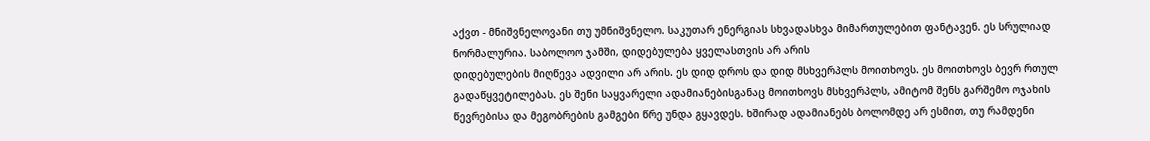აქვთ - მნიშვნელოვანი თუ უმნიშვნელო. საკუთარ ენერგიას სხვადასხვა მიმართულებით ფანტავენ. ეს სრულიად ნორმალურია. საბოლოო ჯამში, დიდებულება ყველასთვის არ არის
დიდებულების მიღწევა ადვილი არ არის. ეს დიდ დროს და დიდ მსხვერპლს მოითხოვს. ეს მოითხოვს ბევრ რთულ გადაწყვეტილებას. ეს შენი საყვარელი ადამიანებისგანაც მოითხოვს მსხვერპლს, ამიტომ შენს გარშემო ოჯახის წევრებისა და მეგობრების გამგები წრე უნდა გყავდეს. ხშირად ადამიანებს ბოლომდე არ ესმით, თუ რამდენი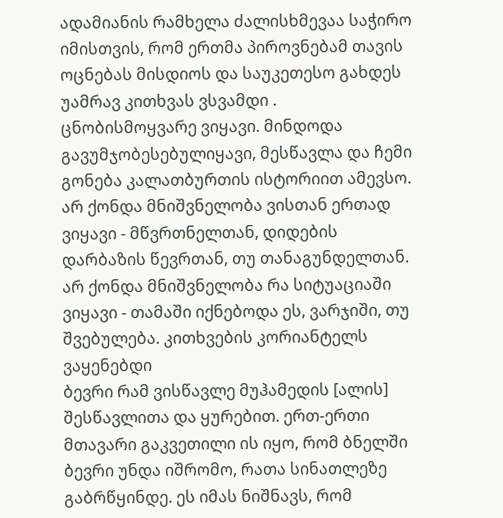ადამიანის რამხელა ძალისხმევაა საჭირო იმისთვის, რომ ერთმა პიროვნებამ თავის ოცნებას მისდიოს და საუკეთესო გახდეს
უამრავ კითხვას ვსვამდი . ცნობისმოყვარე ვიყავი. მინდოდა გავუმჯობესებულიყავი, მესწავლა და ჩემი გონება კალათბურთის ისტორიით ამევსო. არ ქონდა მნიშვნელობა ვისთან ერთად ვიყავი - მწვრთნელთან, დიდების დარბაზის წევრთან, თუ თანაგუნდელთან. არ ქონდა მნიშვნელობა რა სიტუაციაში ვიყავი - თამაში იქნებოდა ეს, ვარჯიში, თუ შვებულება. კითხვების კორიანტელს ვაყენებდი
ბევრი რამ ვისწავლე მუჰამედის [ალის] შესწავლითა და ყურებით. ერთ-ერთი მთავარი გაკვეთილი ის იყო, რომ ბნელში ბევრი უნდა იშრომო, რათა სინათლეზე გაბრწყინდე. ეს იმას ნიშნავს, რომ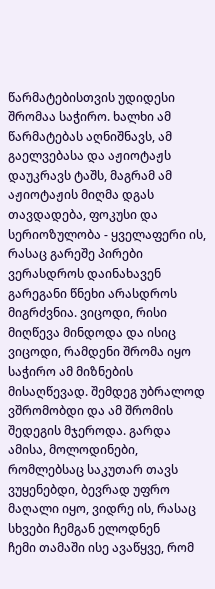წარმატებისთვის უდიდესი შრომაა საჭირო. ხალხი ამ წარმატებას აღნიშნავს, ამ გაელვებასა და აჟიოტაჟს დაუკრავს ტაშს, მაგრამ ამ აჟიოტაჟის მიღმა დგას თავდადება, ფოკუსი და სერიოზულობა - ყველაფერი ის, რასაც გარეშე პირები ვერასდროს დაინახავენ
გარეგანი წნეხი არასდროს მიგრძვნია. ვიცოდი, რისი მიღწევა მინდოდა და ისიც ვიცოდი, რამდენი შრომა იყო საჭირო ამ მიზნების მისაღწევად. შემდეგ უბრალოდ ვშრომობდი და ამ შრომის შედეგის მჯეროდა. გარდა ამისა, მოლოდინები, რომლებსაც საკუთარ თავს ვუყენებდი, ბევრად უფრო მაღალი იყო, ვიდრე ის, რასაც სხვები ჩემგან ელოდნენ
ჩემი თამაში ისე ავაწყვე, რომ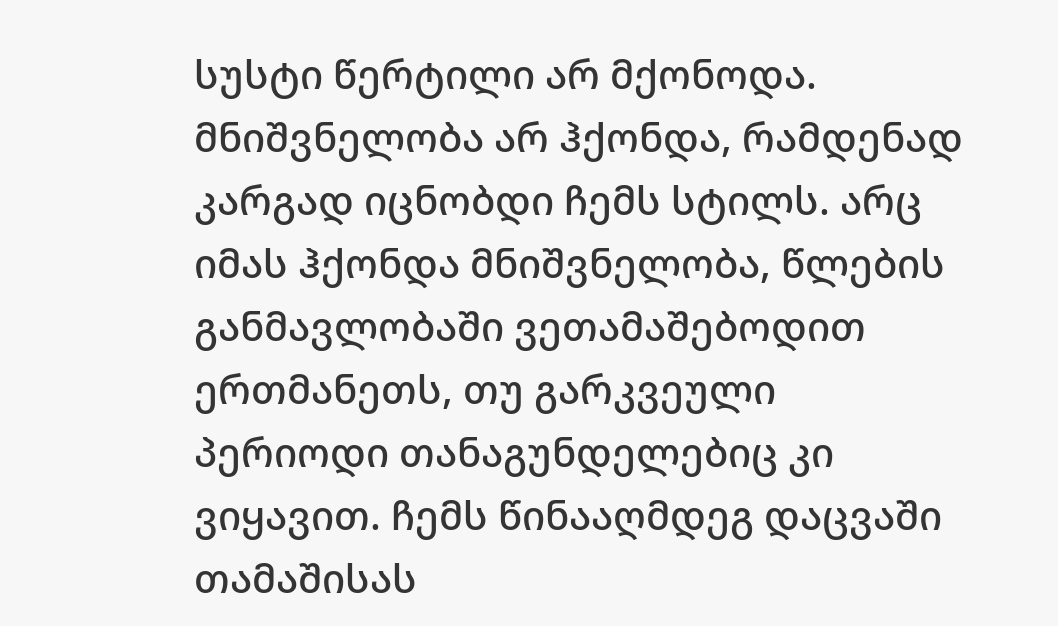სუსტი წერტილი არ მქონოდა. მნიშვნელობა არ ჰქონდა, რამდენად კარგად იცნობდი ჩემს სტილს. არც იმას ჰქონდა მნიშვნელობა, წლების განმავლობაში ვეთამაშებოდით ერთმანეთს, თუ გარკვეული პერიოდი თანაგუნდელებიც კი ვიყავით. ჩემს წინააღმდეგ დაცვაში თამაშისას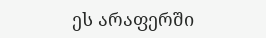ეს არაფერში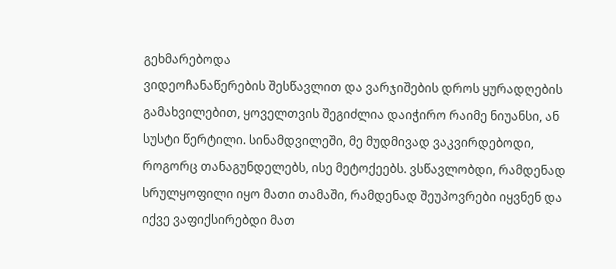გეხმარებოდა
ვიდეოჩანაწერების შესწავლით და ვარჯიშების დროს ყურადღების გამახვილებით, ყოველთვის შეგიძლია დაიჭირო რაიმე ნიუანსი, ან სუსტი წერტილი. სინამდვილეში, მე მუდმივად ვაკვირდებოდი, როგორც თანაგუნდელებს, ისე მეტოქეებს. ვსწავლობდი, რამდენად სრულყოფილი იყო მათი თამაში, რამდენად შეუპოვრები იყვნენ და იქვე ვაფიქსირებდი მათ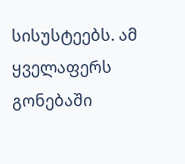სისუსტეებს. ამ ყველაფერს გონებაში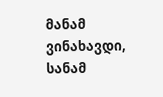მანამ ვინახავდი, სანამ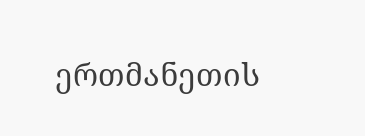ერთმანეთის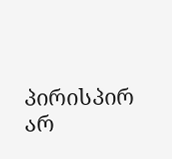პირისპირ არ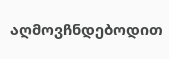აღმოვჩნდებოდით